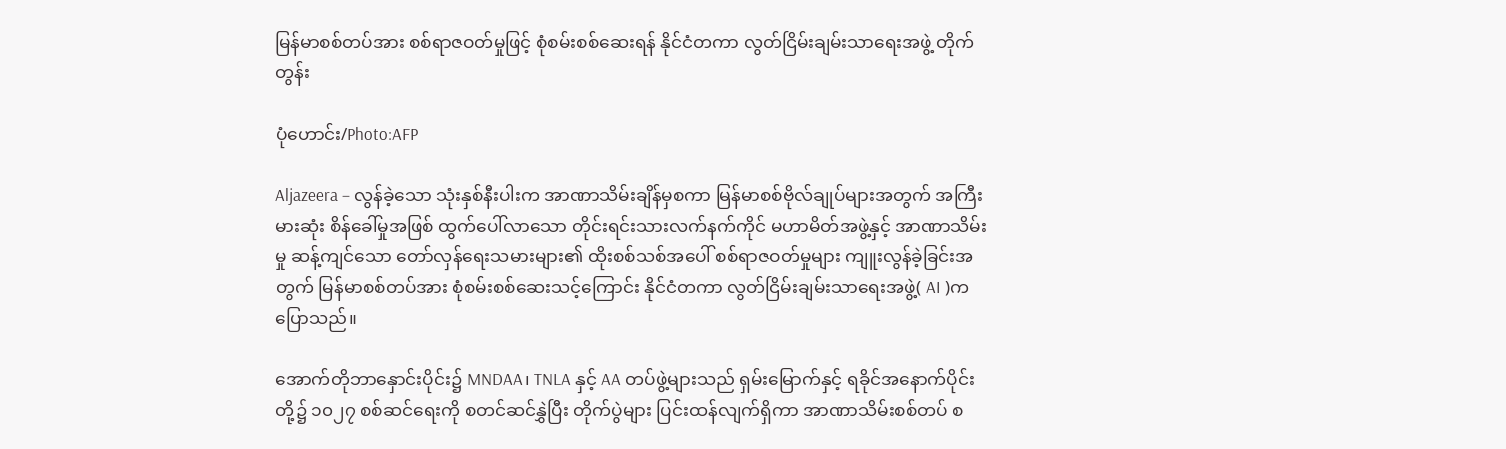မြန်မာစစ်တပ်အား စစ်ရာဇဝတ်မှုဖြင့် စုံစမ်းစစ်ဆေးရန် နိုင်ငံတကာ လွတ်ငြိမ်းချမ်းသာရေးအဖွဲ့ တိုက်တွန်း

ပုံဟောင်း/Photo:AFP

Aljazeera − လွန်ခဲ့သော သုံးနှစ်နီးပါးက အာဏာသိမ်းချိန်မှစကာ မြန်မာစစ်ဗိုလ်ချုပ်များအတွက် အကြီးမားဆုံး စိန်ခေါ်မှုအဖြစ် ထွက်ပေါ်လာသော တိုင်းရင်းသားလက်နက်ကိုင် မဟာမိတ်အဖွဲ့နှင့် အာဏာသိမ်းမှု ဆန့်ကျင်သော တော်လှန်ရေးသမားများ၏ ထိုးစစ်သစ်အပေါ် စစ်ရာဇဝတ်မှုများ ကျူးလွန်ခဲ့ခြင်းအတွက် မြန်မာစစ်တပ်အား စုံစမ်းစစ်ဆေးသင့်ကြောင်း နိုင်ငံတကာ လွတ်ငြိမ်းချမ်းသာရေးအဖွဲ့( AI )က ပြောသည်။

အောက်တိုဘာနှောင်းပိုင်း၌ MNDAA၊ TNLA နှင့် AA တပ်ဖွဲ့များသည် ရှမ်းမြောက်နှင့် ရခိုင်အနောက်ပိုင်းတို့၌ ၁၀၂၇ စစ်ဆင်ရေးကို စတင်ဆင်နွှဲပြီး တိုက်ပွဲများ ပြင်းထန်လျက်ရှိကာ အာဏာသိမ်းစစ်တပ် စ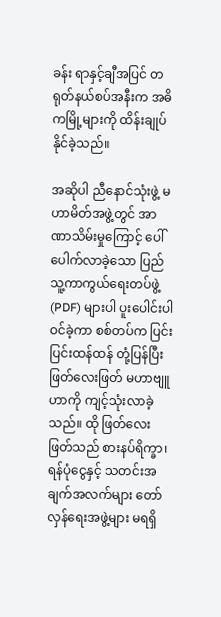ခန်း ရာနှင့်ချီအပြင် တရုတ်နယ်စပ်အနီးက အဓိကမြို့များကို ထိန်းချုပ်နိုင်ခဲ့သည်။

အဆိုပါ ညီနောင်သုံးဖွဲ့ မဟာမိတ်အဖွဲ့တွင် အာဏာသိမ်းမှုကြောင့် ပေါ်ပေါက်လာခဲ့သော ပြည်သူ့ကာကွယ်ရေးတပ်ဖွဲ့ (PDF) များပါ ပူးပေါင်းပါဝင်ခဲ့ကာ စစ်တပ်က ပြင်းပြင်းထန်ထန် တုံ့ပြန်ပြီး ဖြတ်လေးဖြတ် မဟာဗျူဟာကို ကျင့်သုံးလာခဲ့သည်။ ထို ဖြတ်လေးဖြတ်သည် စားနပ်ရိက္ခာ၊ ရန်ပုံငွေနှင့် သတင်းအချက်အလက်များ တော်လှန်ရေးအဖွဲ့များ မရရှိ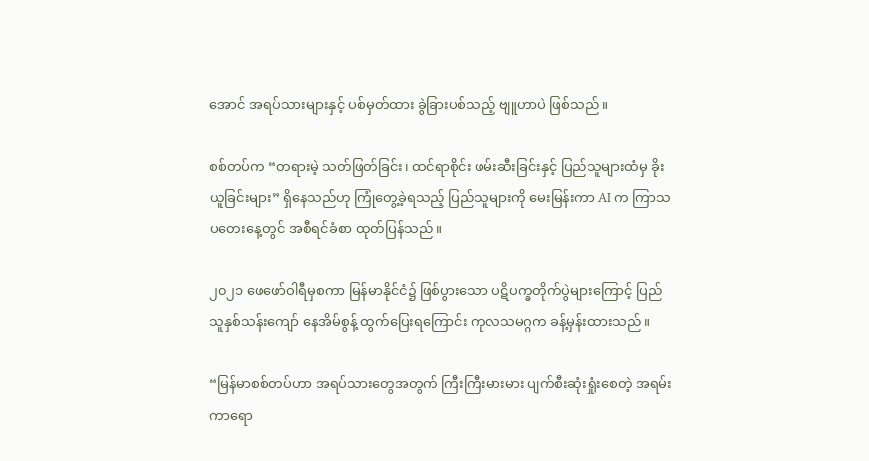အောင် အရပ်သားများနှင့် ပစ်မှတ်ထား ခွဲခြားပစ်သည့် ဗျူဟာပဲ ဖြစ်သည်။

စစ်တပ်က “တရားမဲ့ သတ်ဖြတ်ခြင်း၊ ထင်ရာစိုင်း ဖမ်းဆီးခြင်းနှင့် ပြည်သူများထံမှ ခိုးယူခြင်းများ” ရှိနေသည်ဟု ကြုံတွေ့ခဲ့ရသည့် ပြည်သူများကို မေးမြန်းကာ AI က ကြာသပတေးနေ့တွင် အစီရင်ခံစာ ထုတ်ပြန်သည်။

၂၀၂၁ ဖေဖော်ဝါရီမှစကာ မြန်မာနိုင်ငံ၌ ဖြစ်ပွားသော ပဋိပက္ခတိုက်ပွဲများကြောင့် ပြည်သူနှစ်သန်းကျော် နေအိမ်စွန့် ထွက်ပြေးရကြောင်း ကုလသမဂ္ဂက ခန့်မှန်းထားသည်။

“မြန်မာစစ်တပ်ဟာ အရပ်သားတွေအတွက် ကြီးကြီးမားမား ပျက်စီးဆုံးရှုံးစေတဲ့ အရမ်းကာရော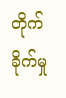တိုက်ခိုက်မှု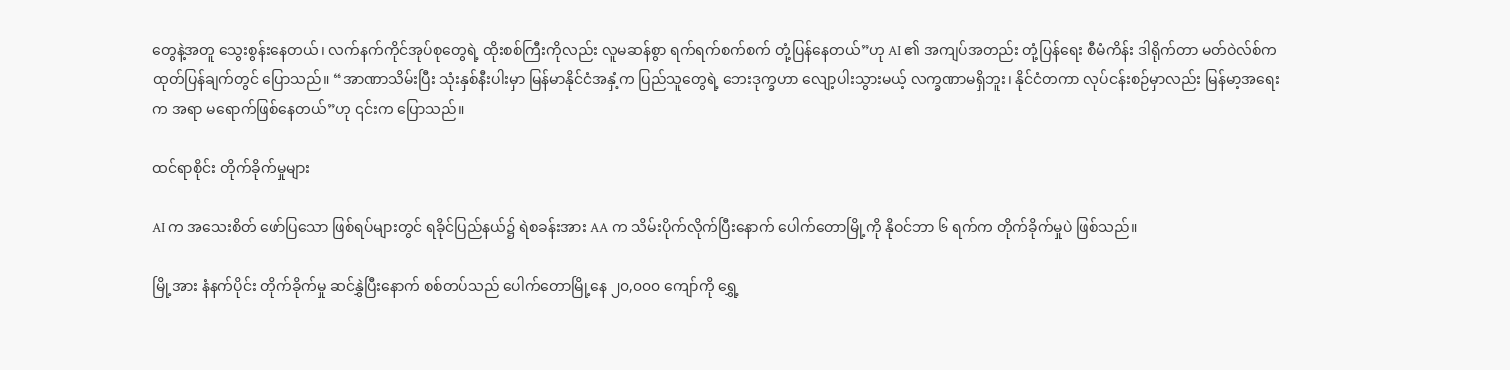တွေနဲ့အတူ သွေးစွန်းနေတယ်၊ လက်နက်ကိုင်အုပ်စုတွေရဲ့ ထိုးစစ်ကြီးကိုလည်း လူမဆန်စွာ ရက်ရက်စက်စက် တုံ့ပြန်နေတယ်”ဟု AI ၏ အကျပ်အတည်း တုံ့ပြန်ရေး စီမံကိန်း ဒါရိုက်တာ မတ်ဝဲလ်စ်က ထုတ်ပြန်ချက်တွင် ပြောသည်။ “အာဏာသိမ်းပြီး သုံးနှစ်နီးပါးမှာ မြန်မာနိုင်ငံအနှံ့က ပြည်သူတွေရဲ့ ဘေးဒုက္ခဟာ လျော့ပါးသွားမယ့် လက္ခဏာမရှိဘူး၊ နိုင်ငံတကာ လုပ်ငန်းစဉ်မှာလည်း မြန်မာ့အရေးက အရာ မရောက်ဖြစ်နေတယ်”ဟု ၎င်းက ပြောသည်။

ထင်ရာစိုင်း တိုက်ခိုက်မှုများ

AI က အသေးစိတ် ဖော်ပြသော ဖြစ်ရပ်များတွင် ရခိုင်ပြည်နယ်၌ ရဲစခန်းအား AA က သိမ်းပိုက်လိုက်ပြီးနောက် ပေါက်တောမြို့ကို နိုဝင်ဘာ ၆ ရက်က တိုက်ခိုက်မှုပဲ ဖြစ်သည်။

မြို့အား နံနက်ပိုင်း တိုက်ခိုက်မှု ဆင်နွှဲပြီးနောက် စစ်တပ်သည် ပေါက်တောမြို့နေ ၂၀,၀၀၀ ကျော်ကို ရွှေ့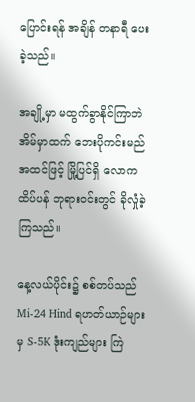ပြောင်းရန် အချိန် တနာရီ ပေးခဲ့သည်။

အချို့မှာ မထွက်ခွာနိုင်ကြာဘဲ အိမ်မှာထက် ဘေးပိုကင်းမည် အထင်ဖြင့် မြို့ပြင်ရှိ လောကထိပ်ပန် ဘုရားဝင်းတွင် ခိုလှုံခဲ့ကြသည်။

နေ့လယ်ပိုင်း၌ စစ်တပ်သည် Mi-24 Hind ရဟတ်ယာဉ်များမှ S-5K ဒုံးကျည်များ ကြဲ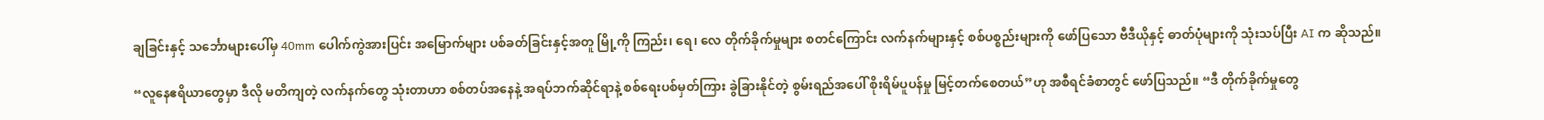ချခြင်းနှင့် သင်္ဘောများပေါ်မှ 40mm ပေါက်ကွဲအားပြင်း အမြောက်များ ပစ်ခတ်ခြင်းနှင့်အတူ မြို့ကို ကြည်း၊ ရေ၊ လေ တိုက်ခိုက်မှုများ စတင်ကြောင်း လက်နက်များနှင့် စစ်ပစ္စည်းများကို ဖော်ပြသော ဗီဒီယိုနှင့် ဓာတ်ပုံများကို သုံးသပ်ပြီး AI က ဆိုသည်။

“လူနေဧရိယာတွေမှာ ဒီလို မတိကျတဲ့ လက်နက်တွေ သုံးတာဟာ စစ်တပ်အနေနဲ့ အရပ်ဘက်ဆိုင်ရာနဲ့ စစ်ရေးပစ်မှတ်ကြား ခွဲခြားနိုင်တဲ့ စွမ်းရည်အပေါ် စိုးရိမ်ပူပန်မှု မြင့်တက်စေတယ်”ဟု အစီရင်ခံစာတွင် ဖော်ပြသည်။ “ဒီ တိုက်ခိုက်မှုတွေ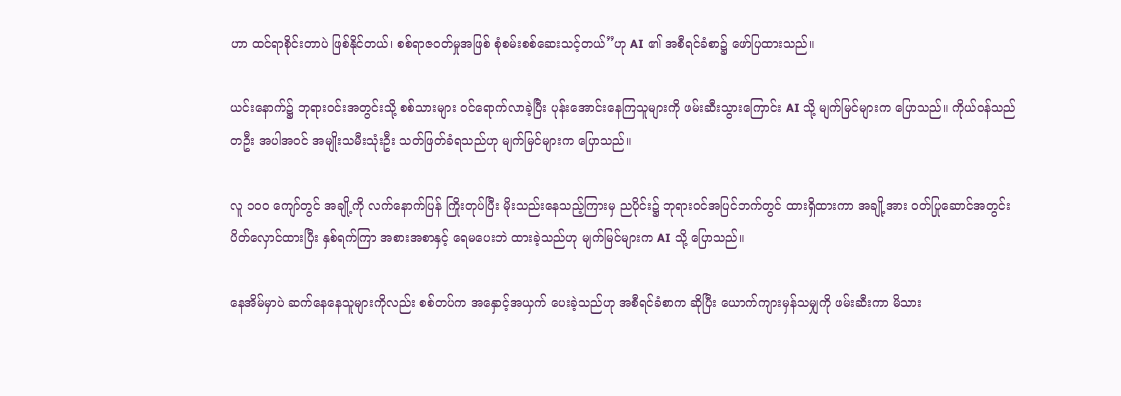ဟာ ထင်ရာစိုင်းတာပဲ ဖြစ်နိုင်တယ်၊ စစ်ရာဇဝတ်မှုအဖြစ် စုံစမ်းစစ်ဆေးသင့်တယ်”ဟု AI ၏ အစီရင်ခံစာ၌ ဖော်ပြထားသည်။

ယင်းနောက်၌ ဘုရားဝင်းအတွင်းသို့ စစ်သားများ ဝင်ရောက်လာခဲ့ပြီး ပုန်းအောင်းနေကြသူများကို ဖမ်းဆီးသွားကြောင်း AI သို့ မျက်မြင်များက ပြောသည်။ ကိုယ်ဝန်သည်တဦး အပါအဝင် အမျိုးသမီးသုံးဦး သတ်ဖြတ်ခံရသည်ဟု မျက်မြင်များက ပြောသည်။

လူ ၁၀၀ ကျော်တွင် အချို့ကို လက်နောက်ပြန် ကြိုးတုပ်ပြီး မိုးသည်းနေသည့်ကြားမှ ညပိုင်း၌ ဘုရားဝင်အပြင်ဘက်တွင် ထားရှိထားကာ အချို့အား ဝတ်ပြုဆောင်အတွင်း ပိတ်လှောင်ထားပြီး နှစ်ရက်ကြာ အစားအစာနှင့် ရေမပေးဘဲ ထားခဲ့သည်ဟု မျက်မြင်များက AI သို့ ပြောသည်။

နေအိမ်မှာပဲ ဆက်နေနေသူများကိုလည်း စစ်တပ်က အနှောင့်အယှက် ပေးခဲ့သည်ဟု အစီရင်ခံစာက ဆိုပြီး ယောက်ကျားမှန်သမျှကို ဖမ်းဆီးကာ မိသား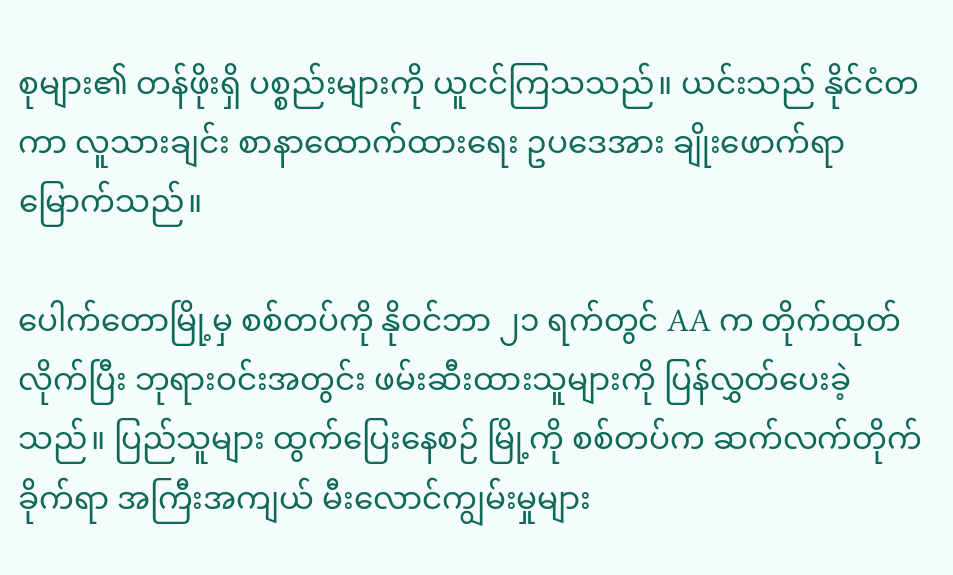စုများ၏ တန်ဖိုးရှိ ပစ္စည်းများကို ယူငင်ကြသသည်။ ယင်းသည် နိုင်ငံတကာ လူသားချင်း စာနာထောက်ထားရေး ဥပဒေအား ချိုးဖောက်ရာ မြောက်သည်။

ပေါက်တောမြို့မှ စစ်တပ်ကို နိုဝင်ဘာ ၂၁ ရက်တွင် AA က တိုက်ထုတ်လိုက်ပြီး ဘုရားဝင်းအတွင်း ဖမ်းဆီးထားသူများကို ပြန်လွှတ်ပေးခဲ့သည်။ ပြည်သူများ ထွက်ပြေးနေစဉ် မြို့ကို စစ်တပ်က ဆက်လက်တိုက်ခိုက်ရာ အကြီးအကျယ် မီးလောင်ကျွမ်းမှုများ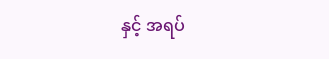နှင့် အရပ်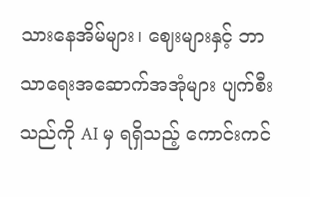သားနေအိမ်များ၊ ဈေးများနှင့် ဘာသာရေးအဆောက်အအုံများ ပျက်စီးသည်ကို AI မှ ရရှိသည့် ကောင်းကင်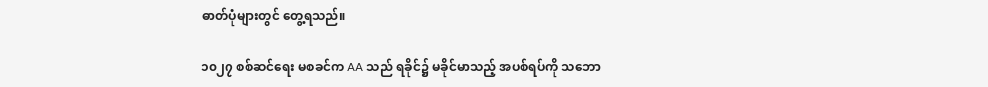ဓာတ်ပုံများတွင် တွေ့ရသည်။

၁၀၂၇ စစ်ဆင်ရေး မစခင်က AA သည် ရခိုင်၌ မခိုင်မာသည့် အပစ်ရပ်ကို သဘော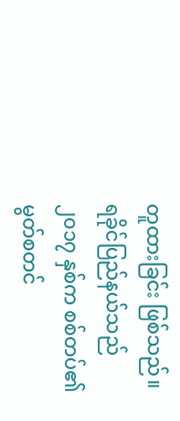တူထားခြင်း ဖြစ်သည်။ ရခိုင်ပြည်နယ်သည် ၂၀၁၇ နှစ်က စစ်တပ်၏ မွတ်စတင်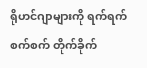ရိုဟင်ဂျာများကို ရက်ရက်စက်စက် တိုက်ခိုက်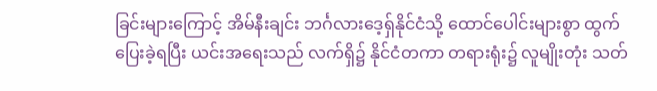ခြင်းများကြောင့် အိမ်နီးချင်း ဘင်္ဂလားဒေ့ရှ်နိုင်ငံသို့ ထောင်ပေါင်းများစွာ ထွက်ပြေးခဲ့ရပြီး ယင်းအရေးသည် လက်ရှိ၌ နိုင်ငံတကာ တရားရုံး၌ လူမျိုးတုံး သတ်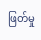ဖြတ်မှု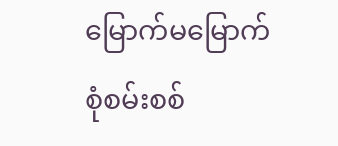မြောက်မမြောက် စုံစမ်းစစ်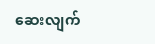ဆေးလျက်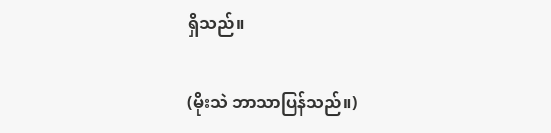ရှိသည်။

(မိုးသဲ ဘာသာပြန်သည်။)